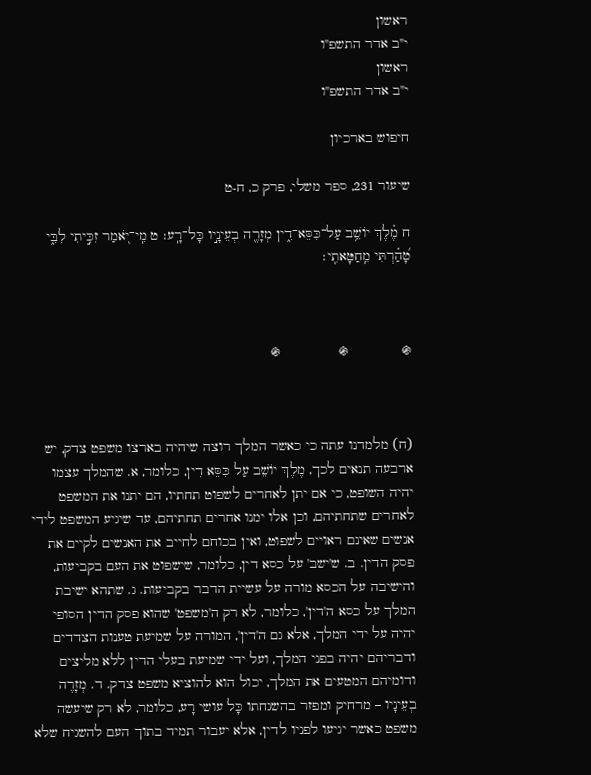ראשון
י"ב אדר התשפ"ו
ראשון
י"ב אדר התשפ"ו

חיפוש בארכיון

שיעור 231, ספר משלי, פרק כ, ח-ט

ח מֶ֗לֶךְ יוֹשֵׁ֥ב עַל־כִּסֵּא־דִ֑ין מְזָרֶ֖ה בְעֵינָ֣יו כָּל־רָֽע׃ ט מִֽי־יֹ֭אמַר זִכִּ֣יתִי לִבִּ֑י טָ֝הַ֗רְתִּי מֵֽחַטָּאתִֽי׃



֍             ֍              ֍



(ח) מלמדנו עתה כי כאשר המלך רוצה שיהיה בארצו משפט צדק, יש ארבעה תנאים לכך, מֶלֶךְ יוֹשֵׁב עַל כִּסֵּא דִין, כלומר, א. שהמלך עצמו יהיה השופט, כי אם יתן לאחרים לשפוט תחתיו, הם יתנו את המשפט לאחרים שתחתיהם, וכן אלו ימנו אחרים תחתיהם, עד שיגיע המשפט לידי אנשים שאינם ראויים לשפוט, ואין בכוחם לחייב את האנשים לקיים את פסק הדין. ב. ש'ישב' על כסא דין, כלומר, שישפוט את העם בקביעות, והישיבה על הכסא מורה על עשיית הדבר בקביעות. ג. שתהא ישיבת המלך על כסא ה'דין', כלומר, לא רק ה'משפט' שהוא פסק הדין הסופי יהיה על ידי המלך, אלא גם ה'דין', המורה על שמיעת טענות הצדדים ודבריהם יהיה בפני המלך, ועל ידי שמיעת בעלי הדין ללא מליצים ודומיהם המטעים את המלך, יכול הוא להוציא משפט צדק. ד. מְזָרֶה בְעֵינָיו – מרחיק ומפזר בהשגחתו כָּל עושי רָע, כלומר, לא רק שיעשה משפט כאשר יגיעו לפניו לדין, אלא יעבור תמיד בתוך העם להשגיח שלא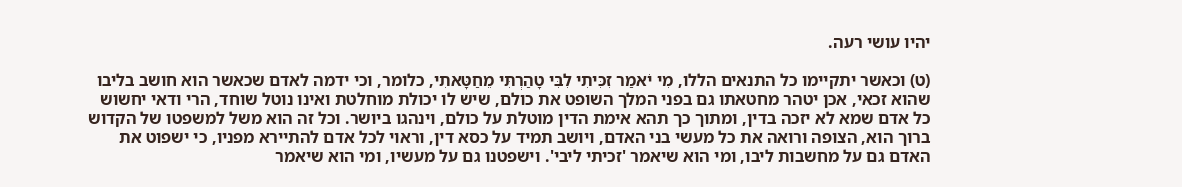יהיו עושי רעה.

(ט) וכאשר יתקיימו כל התנאים הללו, מִי יֹאמַר זִכִּיתִי לִבִּי טָהַרְתִּי מֵחַטָּאתִי, כלומר, וכי ידמה לאדם שכאשר הוא חושב בליבו שהוא זכאי, אכן יטהר מחטאתו גם בפני המלך השופט את כולם, שיש לו יכולת מוחלטת ואינו נוטל שוחד, הרי ודאי יחשוש כל אדם שמא לא יזכה בדין, ומתוך כך תהא אימת הדין מוטלת על כולם, וינהגו ביושר. וכל זה הוא משל למשפטו של הקדוש ברוך הוא, הצופה ורואה את כל מעשי בני האדם, ויושב תמיד על כסא דין, וראוי לכל אדם להתיירא מפניו, כי ישפוט את האדם גם על מחשבות ליבו, ומי הוא שיאמר 'זכיתי ליבי'. וישפטנו גם על מעשיו, ומי הוא שיאמר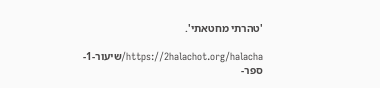'טהרתי מחטאתי'.

https://2halachot.org/halacha/שיעור-1-ספר-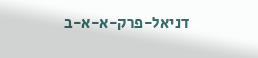דניאל-פרק-א-א-ב